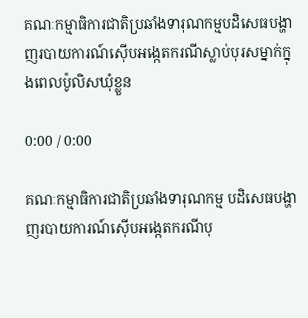គណៈកម្មាធិការជាតិប្រឆាំងទារុណកម្មបដិសេធបង្ហាញរបាយការណ៍ស៊ើបអង្កេតករណីស្លាប់បុរសម្នាក់ក្នុងពេលប៉ូលិសឃុំខ្លួន

0:00 / 0:00

គណៈកម្មាធិការជាតិប្រឆាំងទារុណកម្ម បដិសេធបង្ហាញរបាយការណ៍ស៊ើបអង្កេតករណីបុ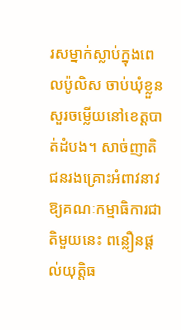រសម្នាក់ស្លាប់ក្នុងពេលប៉ូលិស ចាប់ឃុំខ្លួនសួរចម្លើយនៅខេត្តបាត់ដំបង។ សាច់ញាតិជនរងគ្រោះអំពាវនាវឱ្យគណៈកម្មាធិការជាតិមួយនេះ ពន្លឿនផ្តល់យុត្តិធ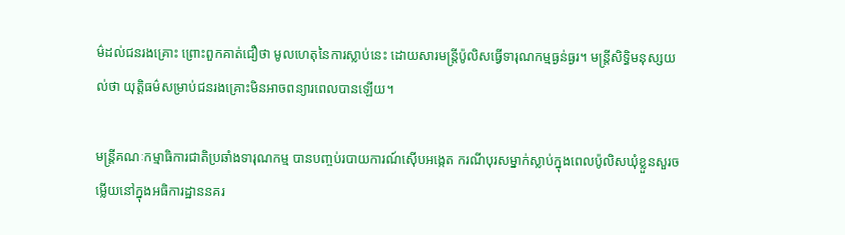ម៌ដល់ជនរងគ្រោះ ព្រោះពួកគាត់ជឿថា មូលហេតុនៃការស្លាប់នេះ ដោយសារមន្ត្រីប៉ូលិសធ្វើទារុណកម្មធ្ងន់ធ្ងរ។ មន្ត្រីសិទ្ធិមនុស្សយល់ថា យុត្តិធម៌សម្រាប់ជនរងគ្រោះមិនអាចពន្យារពេលបានឡើយ។

មន្ត្រីគណៈកម្មាធិការជាតិប្រឆាំងទារុណកម្ម បានបញ្ចប់របាយការណ៍ស៊ើបអង្កេត ករណីបុរសម្នាក់ស្លាប់ក្នុងពេលប៉ូលិសឃុំខ្លួនសួរចម្លើយនៅក្នុងអធិការដ្ឋាននគរ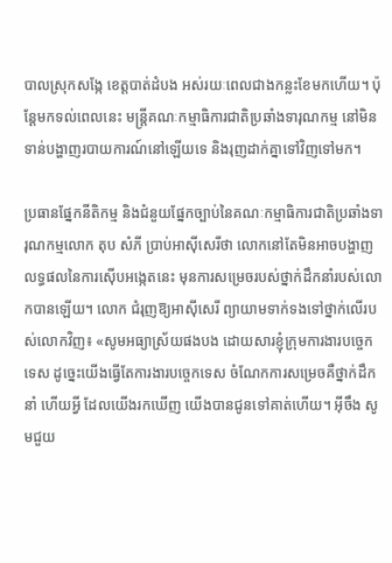បាលស្រុកសង្កែ ខេត្តបាត់ដំបង អស់រយៈពេលជាងកន្លះខែមកហើយ។ ប៉ុន្តែមកទល់ពេលនេះ មន្ត្រីគណៈកម្មាធិការជាតិប្រឆាំងទារុណកម្ម នៅមិនទាន់បង្ហាញរបាយការណ៍នៅឡើយទេ និងរុញដាក់គ្នាទៅវិញទៅមក។

ប្រធានផ្នែកនីតិកម្ម និងជំនួយផ្នែកច្បាប់នៃគណៈកម្មាធិការជាតិប្រឆាំងទារុណកម្មលោក តុប សំភី ប្រាប់អាស៊ីសេរីថា លោកនៅតែមិនអាចបង្ហាញលទ្ធផលនៃការស៊ើបអង្កេតនេះ មុនការសម្រេចរបស់ថ្នាក់ដឹកនាំរបស់លោកបានឡើយ។ លោក ជំរុញឱ្យអាស៊ីសេរី ព្យាយាមទាក់ទងទៅថ្នាក់លើរបស់លោកវិញ៖ «សូមអធ្យាស្រ័យផងបង ដោយសារខ្ញុំក្រុមការងារបច្ចេកទេស ដូច្នេះយើងធ្វើតែការងារបច្ចេកទេស ចំណែកការសម្រេចគឺថ្នាក់ដឹកនាំ ហើយអ្វី ដែលយើងរកឃើញ យើងបានជូនទៅគាត់ហើយ។ អ៊ីចឹង សូមជួយ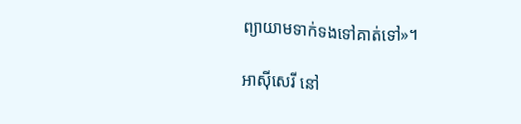ព្យាយាមទាក់ទងទៅគាត់ទៅ»។

អាស៊ីសេរី នៅ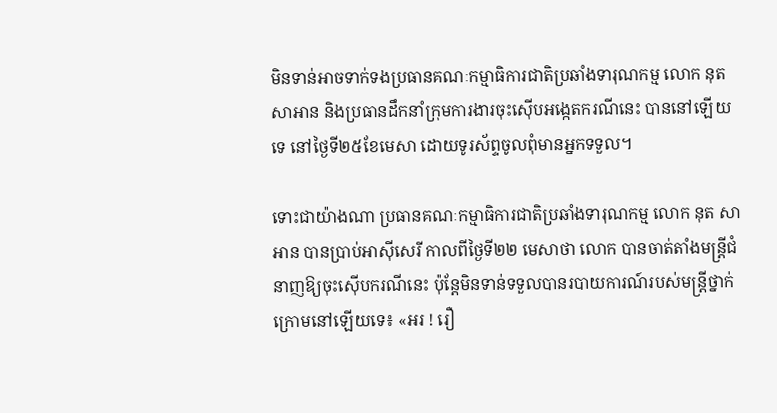មិនទាន់អាចទាក់ទងប្រធានគណៈកម្មាធិការជាតិប្រឆាំងទារុណកម្ម លោក នុត សាអាន និងប្រធានដឹកនាំក្រុមការងារចុះស៊ើបអង្កេតករណីនេះ បាននៅឡើយទេ នៅថ្ងៃទី២៥ខែមេសា ដោយទូរស័ព្ទចូលពុំមានអ្នកទទួល។

ទោះជាយ៉ាងណា ប្រធានគណៈកម្មាធិការជាតិប្រឆាំងទារុណកម្ម លោក នុត សាអាន បានប្រាប់អាស៊ីសេរី កាលពីថ្ងៃទី២២ មេសាថា លោក បានចាត់តាំងមន្ត្រីជំនាញឱ្យចុះស៊ើបករណីនេះ ប៉ុន្តែមិនទាន់ទទួលបានរបាយការណ៍របស់មន្ត្រីថ្នាក់ក្រោមនៅឡើយទេ៖ «អរ ! រឿ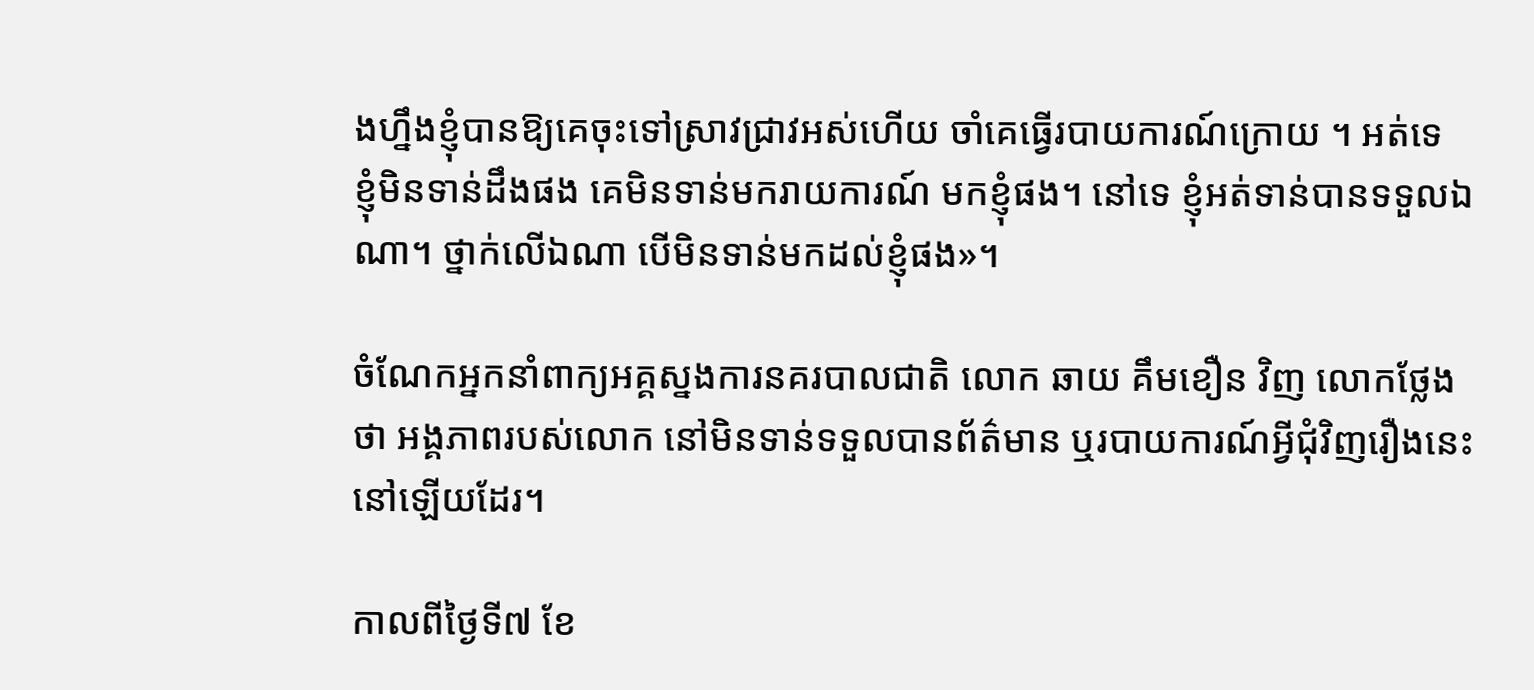ងហ្នឹងខ្ញុំបានឱ្យគេចុះទៅស្រាវជ្រាវអស់ហើយ ចាំគេធ្វើរបាយការណ៍ក្រោយ ។ អត់ទេ ខ្ញុំមិនទាន់ដឹងផង គេមិនទាន់មករាយការណ៍ មកខ្ញុំផង។ នៅទេ ខ្ញុំអត់ទាន់បានទទួលឯណា។ ថ្នាក់លើឯណា បើមិនទាន់មកដល់ខ្ញុំផង»។

ចំណែកអ្នកនាំពាក្យអគ្គស្នងការនគរបាលជាតិ លោក ឆាយ គឹមខឿន វិញ លោកថ្លែងថា អង្គភាពរបស់លោក នៅមិនទាន់ទទួលបានព័ត៌មាន ឬរបាយការណ៍អ្វីជុំវិញរឿងនេះនៅឡើយដែរ។

កាលពីថ្ងៃទី៧ ខែ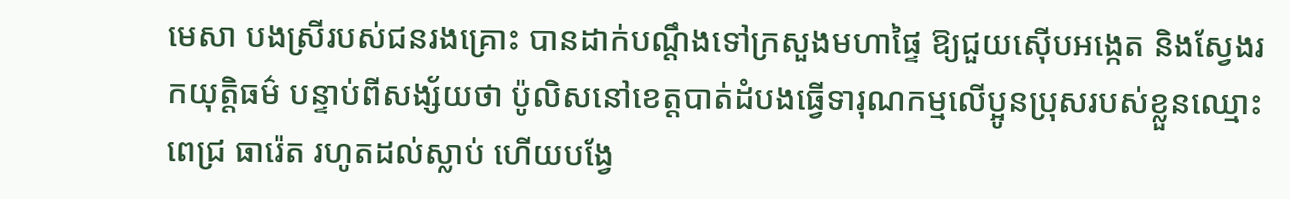មេសា បងស្រីរបស់ជនរងគ្រោះ បានដាក់បណ្ដឹងទៅក្រសួងមហាផ្ទៃ ឱ្យជួយស៊ើបអង្កេត និងស្វែងរកយុត្តិធម៌ បន្ទាប់ពីសង្ស័យថា ប៉ូលិសនៅខេត្តបាត់ដំបងធ្វើទារុណកម្មលើប្អូនប្រុសរបស់ខ្លួនឈ្មោះ ពេជ្រ ធារ៉េត រហូតដល់ស្លាប់ ហើយបង្វែ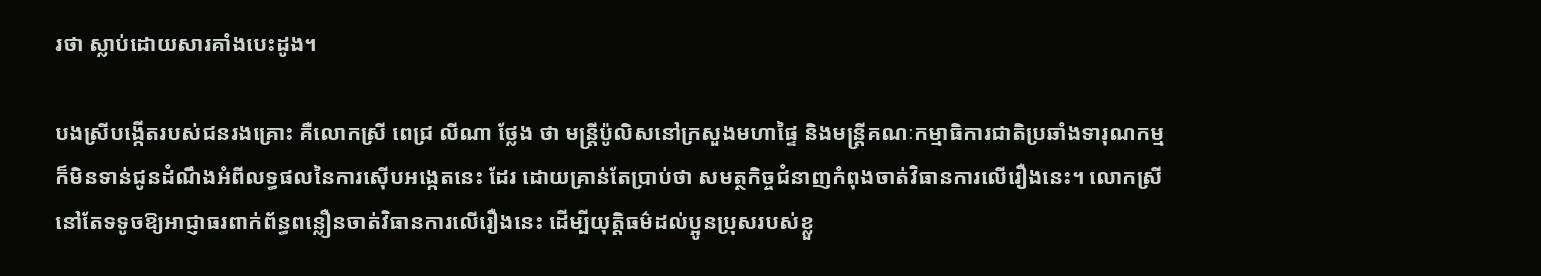រថា ស្លាប់ដោយសារគាំងបេះដូង។

បងស្រីបង្កើតរបស់ជនរងគ្រោះ គឺលោកស្រី ពេជ្រ លីណា ថ្លែង ថា មន្ត្រីប៉ូលិសនៅក្រសួងមហាផ្ទៃ និងមន្ត្រីគណៈកម្មាធិការជាតិប្រឆាំងទារុណកម្ម ក៏មិនទាន់ជូនដំណឹងអំពីលទ្ធផលនៃការស៊ើបអង្កេតនេះ ដែរ ដោយគ្រាន់តែប្រាប់ថា សមត្ថកិច្ចជំនាញកំពុងចាត់វិធានការលើរឿងនេះ។ លោកស្រី នៅតែទទូចឱ្យអាជ្ញាធរពាក់ព័ន្ធពន្លឿនចាត់វិធានការលើរឿងនេះ ដើម្បីយុត្តិធម៌ដល់ប្អូនប្រុសរបស់ខ្លួ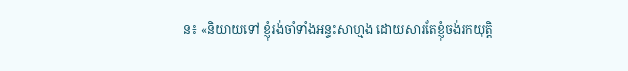ន៖ «និយាយទៅ ខ្ញុំរង់ចាំទាំងអន្ទះសាហ្មង ដោយសារតែខ្ញុំចង់រកយុត្តិ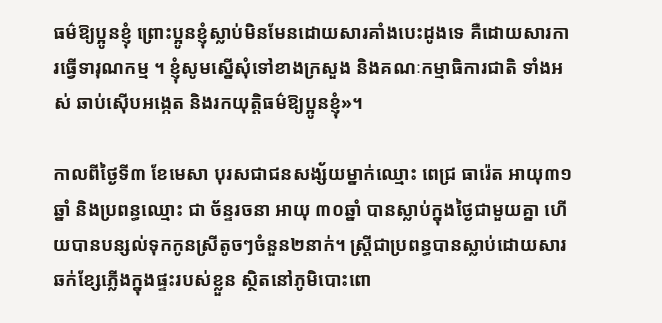ធម៌ឱ្យប្អូនខ្ញុំ ព្រោះប្អូនខ្ញុំស្លាប់មិនមែនដោយសារគាំងបេះដូងទេ គឺដោយសារការធ្វើទារុណកម្ម ។ ខ្ញុំសូមស្នើសុំទៅខាងក្រសួង និងគណៈកម្មាធិការជាតិ ទាំងអស់ ឆាប់ស៊ើបអង្កេត និងរកយុត្តិធម៌ឱ្យប្អូនខ្ញុំ»។

កាលពីថ្ងៃទី៣ ខែមេសា បុរសជាជនសង្ស័យម្នាក់ឈ្មោះ ពេជ្រ ធារ៉េត អាយុ៣១ឆ្នាំ និងប្រពន្ធឈ្មោះ ជា ច័ន្ទរចនា អាយុ ៣០ឆ្នាំ បានស្លាប់ក្នុងថ្ងៃជាមួយគ្នា ហើយបានបន្សល់ទុកកូនស្រីតូចៗចំនួន២នាក់។ ស្ត្រីជាប្រពន្ធបានស្លាប់ដោយសារឆក់ខ្សែភ្លើងក្នុងផ្ទះរបស់ខ្លួន ស្ថិតនៅភូមិបោះពោ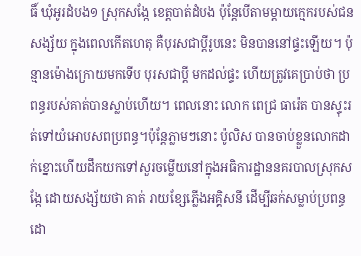ធិ៍ ឃុំអូរដំបង១ ស្រុកសង្កែ ខេត្តបាត់ដំបង ប៉ុន្តែបើតាមម្តាយក្មេករបស់ជនសង្ស័យ ក្នុងពេលកើតហេតុ គឺបុរសជាប្តីរូបនេះ មិនបាននៅផ្ទះឡើយ។ ប៉ុន្មានម៉ោងក្រោយមកទើប បុរសជាប្តី មកដល់ផ្ទះ ហើយត្រូវគេប្រាប់ថា ប្រពន្ធរបស់គាត់បានស្លាប់ហើយ។ ពេលនោះ លោក ពេជ្រ ធារ៉េត បានស្ទុះរត់ទៅយំអោបសពប្រពន្ធ។ប៉ុន្តែភ្លាមៗនោះ ប៉ូលិស បានចាប់ខ្លួនលោកដាក់ខ្នោះហើយដឹកយកទៅសួរចម្លើយនៅក្នុងអធិការដ្ឋាននគរបាលស្រុកសង្កែ ដោយសង្ស័យថា គាត់ រាយខ្សែភ្លើងអគ្គិសនី ដើម្បីឆក់សម្លាប់ប្រពន្ធដោ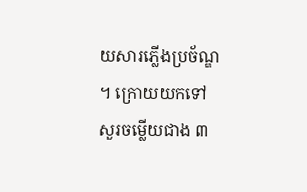យសារភ្លើងប្រច័ណ្ឌ។ ក្រោយយកទៅសួរចម្លើយជាង ៣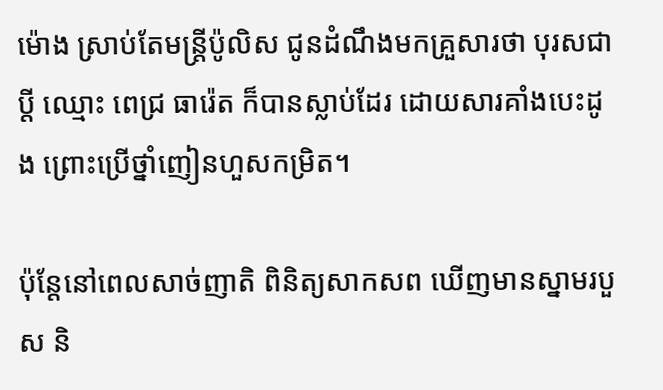ម៉ោង ស្រាប់តែមន្ត្រីប៉ូលិស ជូនដំណឹងមកគ្រួសារថា បុរសជាប្តី ឈ្មោះ ពេជ្រ ធារ៉េត ក៏បានស្លាប់ដែរ ដោយសារគាំងបេះដូង ព្រោះប្រើថ្នាំញៀនហួសកម្រិត។

ប៉ុន្តែនៅពេលសាច់ញាតិ ពិនិត្យសាកសព ឃើញមានស្នាមរបួស និ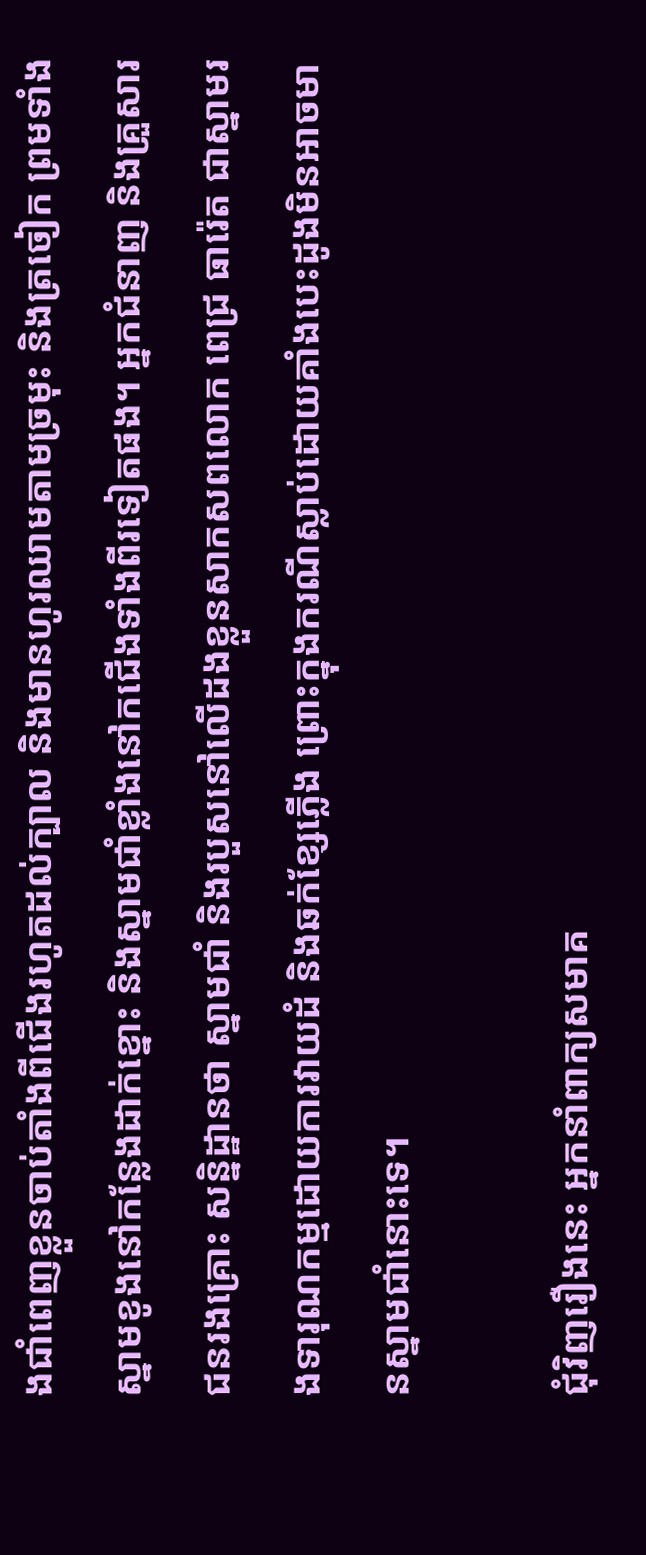ងជាំពេញខ្លួនចាប់តាំងពីជើងរហូតដល់ក្បាល និងមានហូរឈាមតាមច្រមុះ និងត្រចៀក ព្រមទាំងស្នាមខូងនៅកន្លែងដាក់ខ្នោះ និងស្នាមជាំខ្លាំងនៅកជើងទាំងពីរទៀតផង។ អ្នកជំនាញ និងគ្រួសារជនរងគ្រោះ សន្និដ្ឋានថា ស្នាមជាំ និងរបួសនៅលើដងខ្លួនសាកសពលោក ពេជ្រ ធារ៉េត ជាស្នាមរងទារុណកម្មដោយការវាយដំ និងឆក់ខ្សែភ្លើង ព្រោះក្នុងករណីស្លាប់ដោយគាំងបេះដូងមិនអាចមានស្នាមជាំនោះទេ។

ជុំវិញរឿងនេះ អ្នកនាំពាក្យសមាគ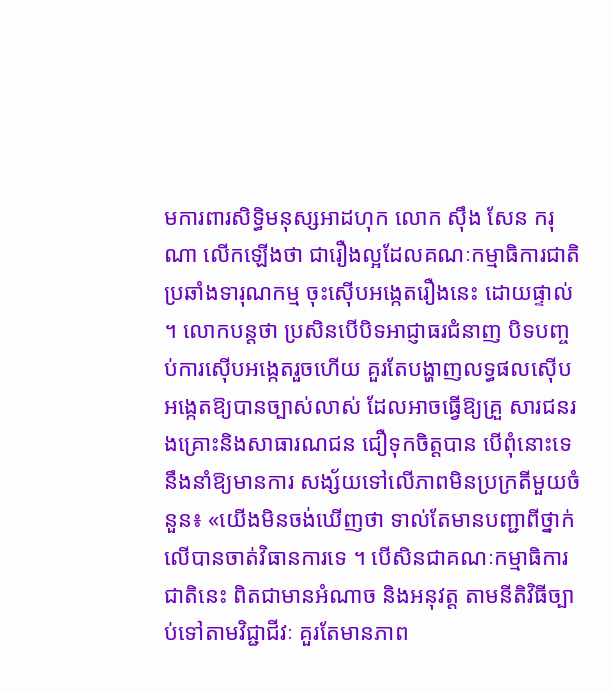មការពារសិទ្ធិមនុស្សអាដហុក លោក ស៊ឹង សែន ករុណា លើកឡើងថា ជារឿងល្អដែលគណៈកម្មាធិការជាតិប្រឆាំងទារុណកម្ម ចុះស៊ើបអង្កេតរឿងនេះ ដោយផ្ទាល់ ។ លោកបន្តថា ប្រសិនបើបិទអាជ្ញាធរជំនាញ បិទបញ្ចប់ការស៊ើបអង្កេតរួចហើយ គួរតែបង្ហាញលទ្ធផលស៊ើបអង្កេតឱ្យបានច្បាស់លាស់ ដែលអាចធ្វើឱ្យគ្រួ សារជនរងគ្រោះនិងសាធារណជន ជឿទុកចិត្តបាន បើពុំនោះទេ នឹងនាំឱ្យមានការ សង្ស័យទៅលើភាពមិនប្រក្រតីមួយចំនួន៖ «យើងមិនចង់ឃើញថា ទាល់តែមានបញ្ជាពីថ្នាក់លើបានចាត់វិធានការទេ ។ បើសិនជាគណៈកម្មាធិការជាតិនេះ ពិតជាមានអំណាច និងអនុវត្ត តាមនីតិវិធីច្បាប់ទៅតាមវិជ្ជាជីវៈ គួរតែមានភាព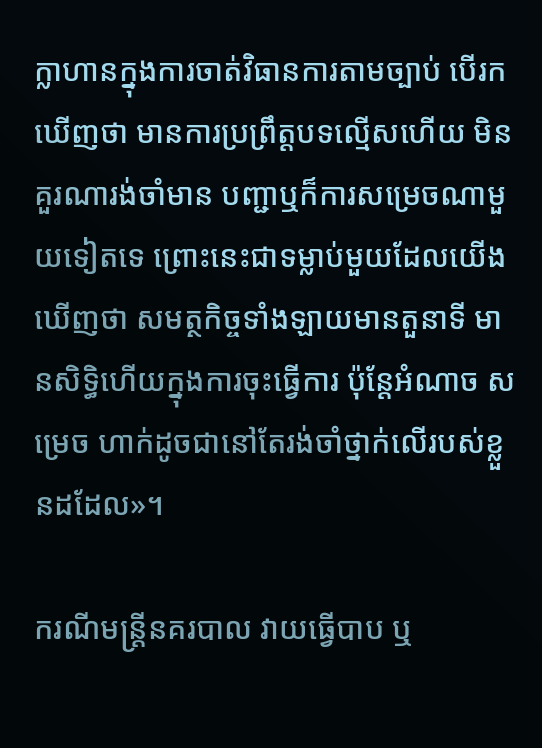ក្លាហានក្នុងការចាត់វិធានការតាមច្បាប់ បើរកឃើញថា មានការប្រព្រឹត្តបទល្មើសហើយ មិនគួរណារង់ចាំមាន បញ្ជាឬក៏ការសម្រេចណាមួយទៀតទេ ព្រោះនេះជាទម្លាប់មួយដែលយើងឃើញថា សមត្ថកិច្ចទាំងឡាយមានតួនាទី មានសិទ្ធិហើយក្នុងការចុះធ្វើការ ប៉ុន្តែអំណាច សម្រេច ហាក់ដូចជានៅតែរង់ចាំថ្នាក់លើរបស់ខ្លួនដដែល»។

ករណីមន្ត្រីនគរបាល វាយធ្វើបាប ឬ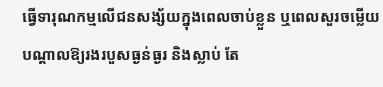ធ្វើទារុណកម្មលើជនសង្ស័យក្នុងពេលចាប់ខ្លួន ឬពេលសួរចម្លើយបណ្តាលឱ្យរងរបួសធ្ងន់ធ្ងរ និងស្លាប់ តែ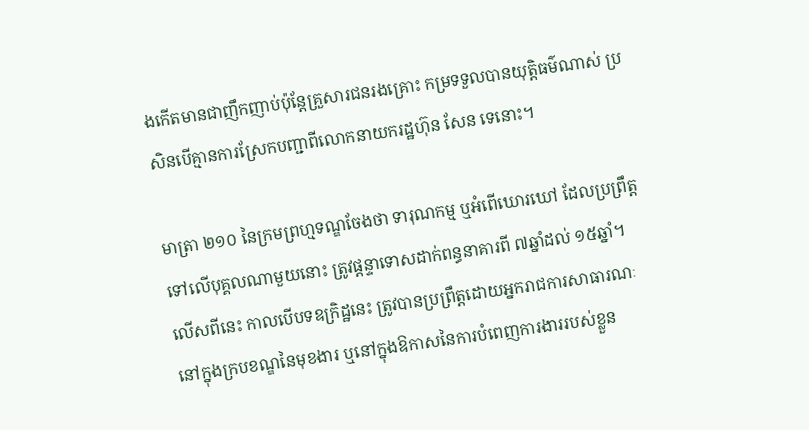ងកើតមានជាញឹកញាប់ប៉ុន្តែគ្រួសារជនរងគ្រោះ កម្រទទួលបានយុត្តិធម៌ណាស់ ប្រសិនបើគ្មានការស្រែកបញ្ជាពីលោកនាយករដ្ឋហ៊ុន សែន ទេនោះ។

មាត្រា ២១០ នៃក្រមព្រហ្មទណ្ឌចែងថា ទារុណកម្ម ឬអំពើឃោរឃៅ ដែលប្រព្រឹត្តទៅលើបុគ្គលណាមួយនោះ ត្រូវផ្ដន្ទាទោសដាក់ពន្ធនាគារពី ៧ឆ្នាំដល់ ១៥ឆ្នាំ។ លើសពីនេះ កាលបើបទឧក្រិដ្ឋនេះ ត្រូវបានប្រព្រឹត្តដោយអ្នករាជការសាធារណៈ នៅក្នុងក្របខណ្ឌនៃមុខងារ ឬនៅក្នុងឱកាសនៃការបំពេញការងាររបស់ខ្លួន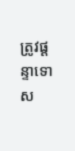ត្រូវផ្ដន្ទាទោស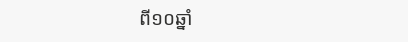ពី១០ឆ្នាំ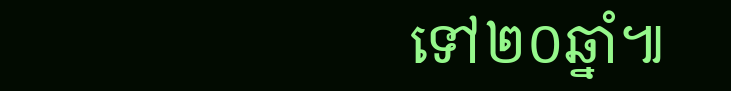ទៅ២០ឆ្នាំ៕